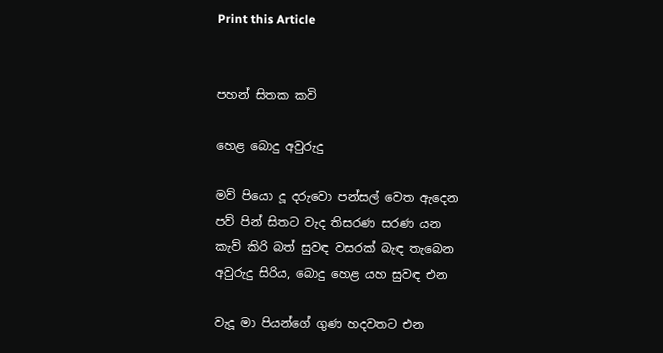Print this Article


පහන් සිතක කවි

හෙළ බොදු අවුරුදු

මව් පියො දූ දරුවො පන්සල් වෙත ඇදෙන
පව් පින් සිතට වැද තිසරණ සරණ යන
කැව් කිරි බත් සුවඳ වසරක් බැඳ තැබෙන
අවුරුදු සිරිය, බොදු හෙළ යහ සුවඳ එන

වැදූ මා පියන්ගේ ගුණ හදවතට එන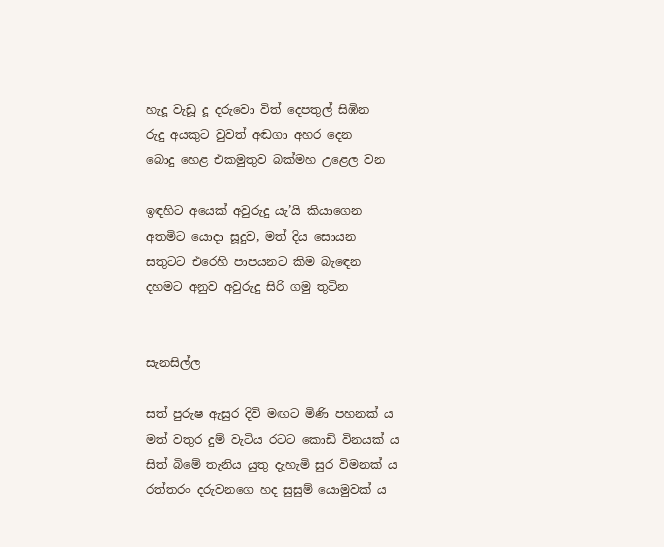හැදූ වැඩූ දූ දරුවො විත් දෙපතුල් සිඹින
රුදු අයකුට වුවත් අඬගා අහර දෙන
බොදු හෙළ එකමුතුව බක්මහ උළෙල වන

ඉඳහිට අයෙක් අවුරුදු යැ’යි කියාගෙන
අතමිට යොදා සූදුව, මත් දිය සොයන
සතුටට එරෙහි පාපයනට කිම බැඳෙන
දහමට අනුව අවුරුදු සිරි ගමු තුටින


සැනසිල්ල

සත් පුරුෂ ඇසුර දිවි මඟට මිණි පහනක් ය
මත් වතුර දුම් වැටිය රටට කොඩි විනයක් ය
සිත් බිමේ තැනිය යුතු දැහැමි සුර විමනක් ය
රත්තරං දරුවනගෙ හද සුසුම් යොමුවක් ය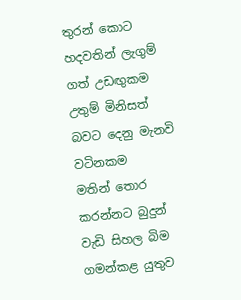තුරන් කොට හදවතින් ලැගුම් ගත් උඩඟුකම
උතුම් මිනිසත් බවට දෙනු මැනවි වටිනකම
මතින් තොර කරන්නට බුදුන් වැඩි සිහල බිම
ගමන්කළ යුතුව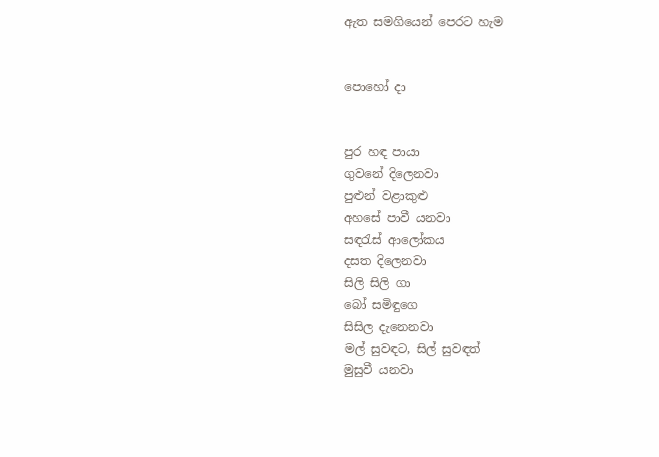ඇත සමගියෙන් පෙරට හැම


පොහෝ දා


පුර හඳ පායා
ගුවනේ දිලෙනවා
පුළුන් වළාකුළු
අහසේ පාවී යනවා
සඳරැස් ආලෝකය
දසත දිලෙනවා
සිලි සිලි ගා
බෝ සමිඳුගෙ
සිසිල දැනෙනවා
මල් සුවඳට, සිල් සුවඳත්
මුසුවී යනවා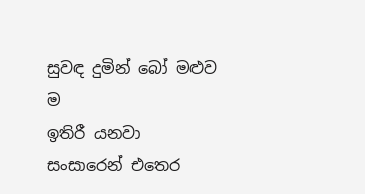සුවඳ දුමින් බෝ මළුව ම
ඉතිරී යනවා
සංසාරෙන් එතෙර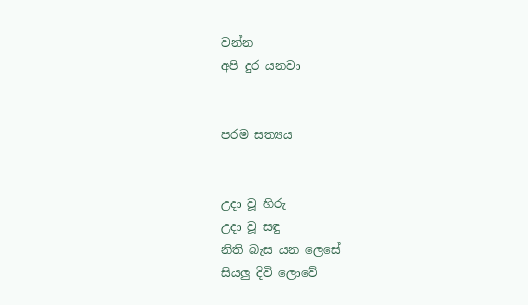වන්න
අපි දුර යනවා


පරම සත්‍යය


උදා වූ හිරු
උදා වූ සඳු
නිති බැස යන ලෙසේ
සියලු දිවි ලොවේ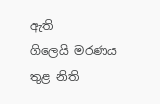ඇති
ගිලෙයි මරණය තුළ නිති